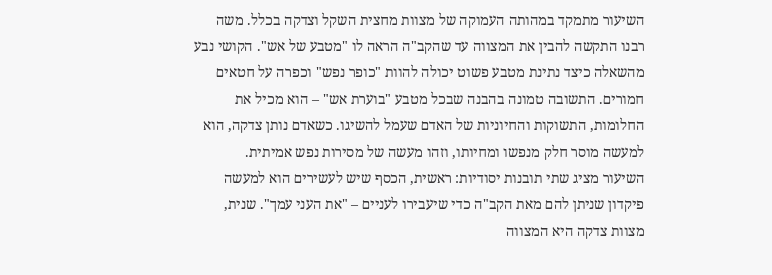השיעור מתמקד במהותה העמוקה של מצוות מחצית השקל וצדקה בכלל. משה רבנו התקשה להבין את המצווה עד שהקב"ה הראה לו "מטבע של אש". הקושי נבע מהשאלה כיצד נתינת מטבע פשוט יכולה להוות "כופר נפש" וכפרה על חטאים חמורים. התשובה טמונה בהבנה שבכל מטבע "בוערת אש" – הוא מכיל את החלומות, התשוקות והחיוניות של האדם שעמל להשיגו. כשאדם נותן צדקה, הוא למעשה מוסר חלק מנפשו ומחיותו, וזהו מעשה של מסירות נפש אמיתית.
השיעור מציג שתי תובנות יסודיות: ראשית, הכסף שיש לעשירים הוא למעשה פיקדון שניתן להם מאת הקב"ה כדי שיעבירו לעניים – "את העני עמך". שנית, מצוות צדקה היא המצווה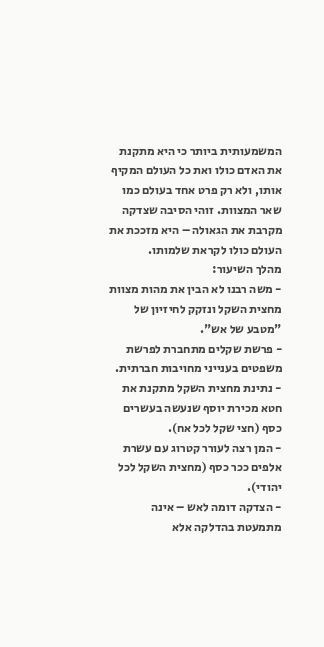המשמעותית ביותר כי היא מתקנת את האדם כולו ואת כל העולם המקיף אותו, ולא רק פרט אחד בעולם כמו שאר המצוות. זוהי הסיבה שצדקה מקרבת את הגאולה – היא מזככת את העולם כולו לקראת שלמותו.
מהלך השיעור:
- משה רבנו לא הבין את מהות מצוות מחצית השקל ונזקק לחיזיון של "מטבע של אש".
- פרשת שקלים מתחברת לפרשת משפטים בענייני מחויבות חברתית.
- נתינת מחצית השקל מתקנת את חטא מכירת יוסף שנעשה בעשרים כסף (חצי שקל לכל אח).
- המן רצה לעורר קטרוג עם עשרת אלפים ככר כסף (מחצית השקל לכל יהודי).
- הצדקה דומה לאש – אינה מתמעטת בהדלקה אלא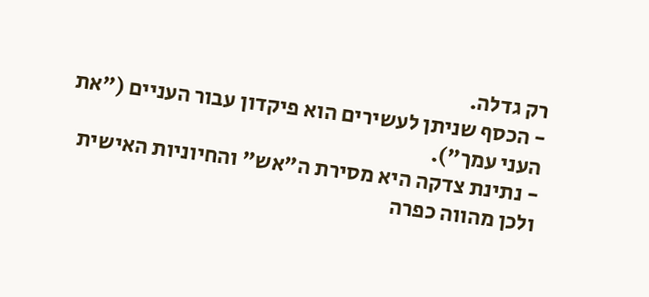רק גדלה.
- הכסף שניתן לעשירים הוא פיקדון עבור העניים ("את העני עמך").
- נתינת צדקה היא מסירת ה"אש" והחיוניות האישית ולכן מהווה כפרה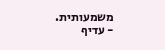משמעותית.
- עדיף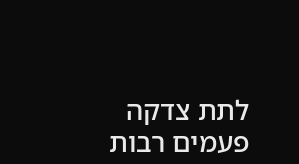לתת צדקה פעמים רבות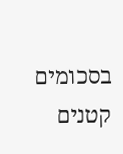בסכומים קטנים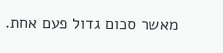מאשר סכום גדול פעם אחת.